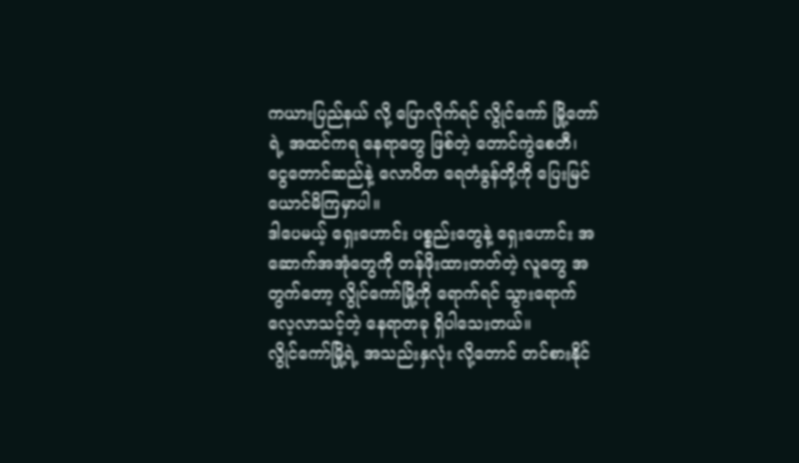ကယားပြည်နယ် လို့ ပြောလိုက်ရင် လွိုင်ကော် မြို့တော်ရဲ့ အထင်ကရ နေရာတွေ ဖြစ်တဲ့ တောင်ကွဲစေတီ၊ ငွေတောင်ဆည်နဲ့ လောပိတ ရေတံခွန်တို့ကို ပြေးမြင်ယောင်မိကြမှာပါ။
ဒါပေမယ့် ရှေးဟောင်း ပစ္စည်းတွေနဲ့ ရှေးဟောင်း အဆောက်အအုံတွေကို တန်ဖိုးထားတတ်တဲ့ လူတွေ အတွက်တော့ လွိုင်ကော်မြို့ကို ရောက်ရင် သွားရောက် လေ့လာသင့်တဲ့ နေရာတခု ရှိပါသေးတယ်။
လွိုင်ကော်မြို့ရဲ့ အသည်းနှလုံး လို့တောင် တင်စားနိုင်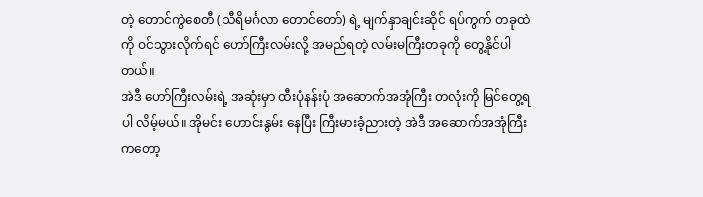တဲ့ တောင်ကွဲစေတီ (သီရိမင်္ဂလာ တောင်တော်) ရဲ့ မျက်နှာချင်းဆိုင် ရပ်ကွက် တခုထဲကို ဝင်သွားလိုက်ရင် ဟော်ကြီးလမ်းလို့ အမည်ရတဲ့ လမ်းမကြီးတခုကို တွေ့နိုင်ပါတယ်။
အဲဒီ ဟော်ကြီးလမ်းရဲ့ အဆုံးမှာ ထီးပုံနန်းပုံ အဆောက်အအုံကြီး တလုံးကို မြင်တွေ့ရပါ လိမ့်မယ်။ အိုမင်း ဟောင်းနွမ်း နေပြီး ကြီးမားခံ့ညားတဲ့ အဲဒီ အဆောက်အအုံကြီး ကတော့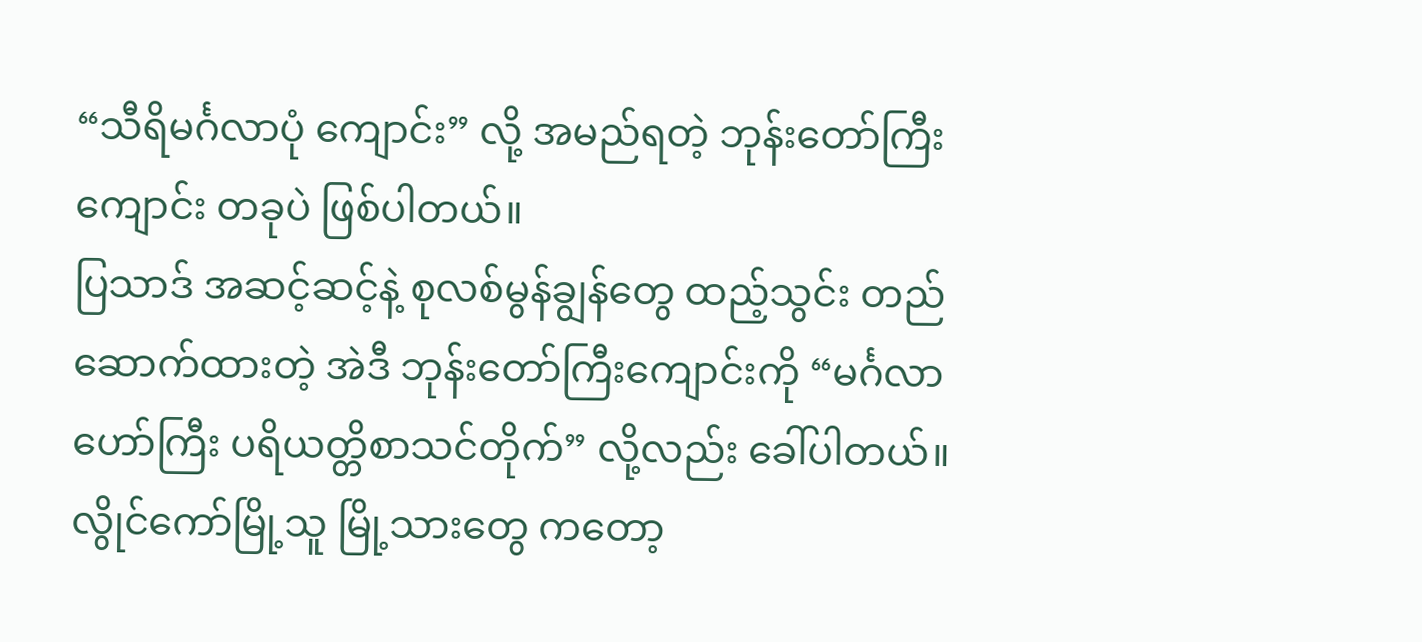“သီရိမင်္ဂလာပုံ ကျောင်း” လို့ အမည်ရတဲ့ ဘုန်းတော်ကြီး ကျောင်း တခုပဲ ဖြစ်ပါတယ်။
ပြသာဒ် အဆင့်ဆင့်နဲ့ စုလစ်မွန်ချွန်တွေ ထည့်သွင်း တည်ဆောက်ထားတဲ့ အဲဒီ ဘုန်းတော်ကြီးကျောင်းကို “မင်္ဂလာဟော်ကြီး ပရိယတ္တိစာသင်တိုက်” လို့လည်း ခေါ်ပါတယ်။ လွိုင်ကော်မြို့သူ မြို့သားတွေ ကတော့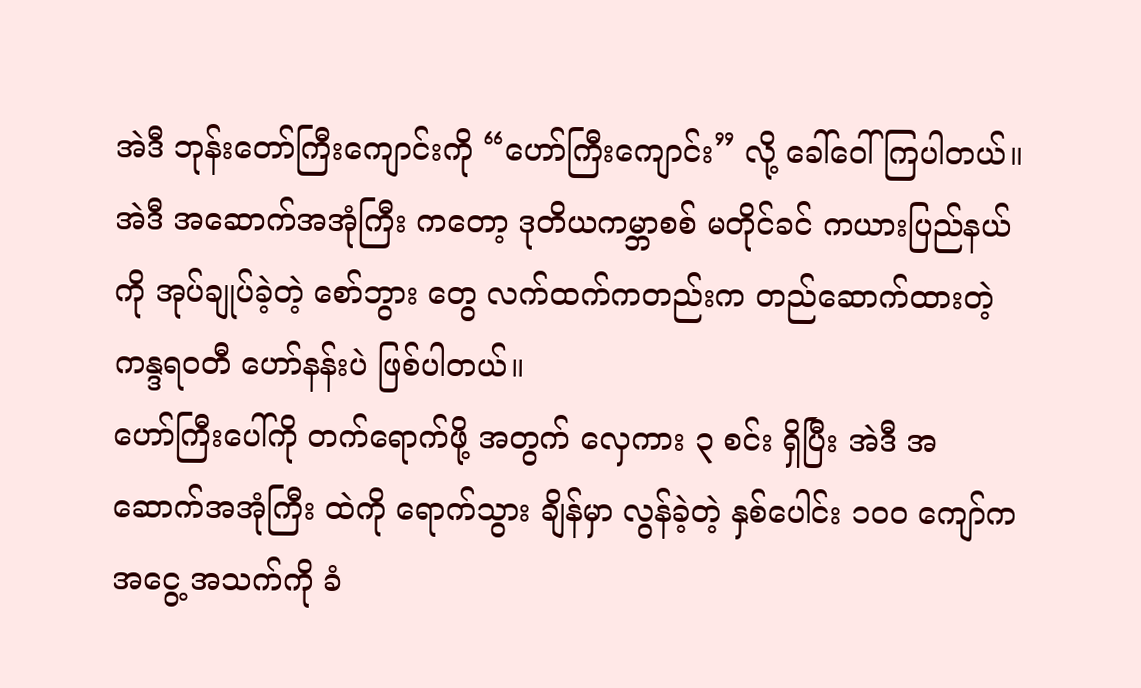အဲဒီ ဘုန်းတော်ကြီးကျောင်းကို “ဟော်ကြီးကျောင်း” လို့ ခေါ်ဝေါ် ကြပါတယ်။
အဲဒီ အဆောက်အအုံကြီး ကတော့ ဒုတိယကမ္ဘာစစ် မတိုင်ခင် ကယားပြည်နယ်ကို အုပ်ချုပ်ခဲ့တဲ့ စော်ဘွား တွေ လက်ထက်ကတည်းက တည်ဆောက်ထားတဲ့ ကန္ဒရဝတီ ဟော်နန်းပဲ ဖြစ်ပါတယ်။
ဟော်ကြီးပေါ်ကို တက်ရောက်ဖို့ အတွက် လှေကား ၃ စင်း ရှိပြီး အဲဒီ အဆောက်အအုံကြီး ထဲကို ရောက်သွား ချိန်မှာ လွန်ခဲ့တဲ့ နှစ်ပေါင်း ၁၀ဝ ကျော်က အငွေ့ အသက်ကို ခံ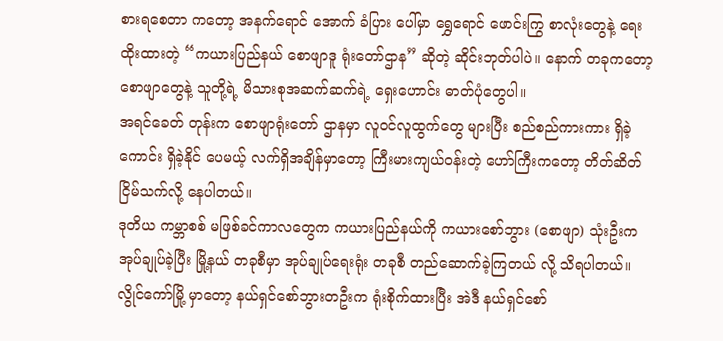စားရစေတာ ကတော့ အနက်ရောင် အောက် ခံပြား ပေါ်မှာ ရွှေရောင် ဖောင်းကြွ စာလုံးတွေနဲ့ ရေးထိုးထားတဲ့ “ကယားပြည်နယ် စောဖျာဒူ ရုံးတော်ဌာန” ဆိုတဲ့ ဆိုင်းဘုတ်ပါပဲ။ နောက် တခုကတော့ စောဖျာတွေနဲ့ သူတို့ရဲ့ မိသားစုအဆက်ဆက်ရဲ့ ရှေးဟောင်း ဓာတ်ပုံတွေပါ။
အရင်ခေတ် တုန်းက စောဖျာရုံးတော် ဌာနမှာ လူဝင်လူထွက်တွေ များပြီး စည်စည်ကားကား ရှိခဲ့ကောင်း ရှိခဲ့နိုင် ပေမယ့် လက်ရှိအချိန်မှာတော့ ကြီးမားကျယ်ဝန်းတဲ့ ဟော်ကြီးကတော့ တိတ်ဆိတ် ငြိမ်သက်လို့ နေပါတယ်။
ဒုတိယ ကမ္ဘာစစ် မဖြစ်ခင်ကာလတွေက ကယားပြည်နယ်ကို ကယားစော်ဘွား (စောဖျာ) သုံးဦးက အုပ်ချုပ်ခဲ့ပြီး မြို့နယ် တခုစီမှာ အုပ်ချုပ်ရေးရုံး တခုစီ တည်ဆောက်ခဲ့ကြတယ် လို့ သိရပါတယ်။
လွိုင်ကော်မြို့ မှာတော့ နယ်ရှင်စော်ဘွားတဦးက ရုံးစိုက်ထားပြီး အဲဒီ နယ်ရှင်စော်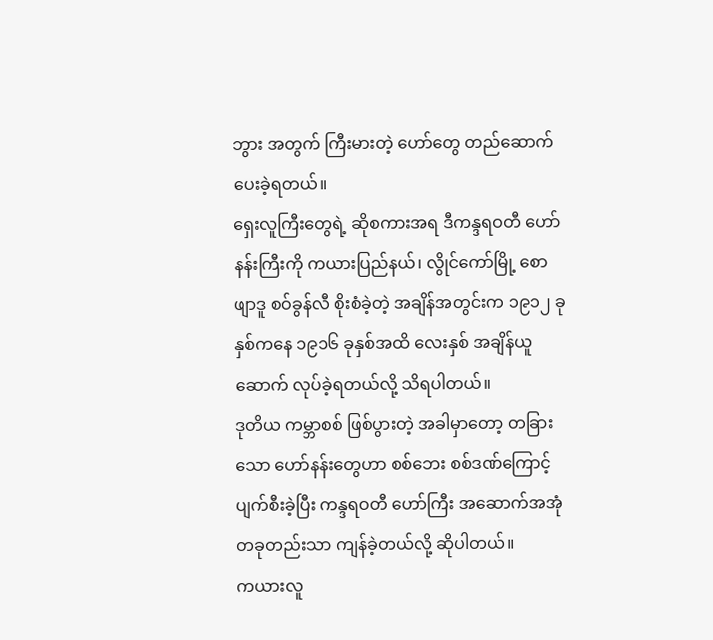ဘွား အတွက် ကြီးမားတဲ့ ဟော်တွေ တည်ဆောက် ပေးခဲ့ရတယ်။
ရှေးလူကြီးတွေရဲ့ ဆိုစကားအရ ဒီကန္ဒရဝတီ ဟော်နန်းကြီးကို ကယားပြည်နယ်၊ လွိုင်ကော်မြို့ စောဖျာဒူ စဝ်ခွန်လီ စိုးစံခဲ့တဲ့ အချိန်အတွင်းက ၁၉၁၂ ခုနှစ်ကနေ ၁၉၁၆ ခုနှစ်အထိ လေးနှစ် အချိန်ယူ ဆောက် လုပ်ခဲ့ရတယ်လို့ သိရပါတယ်။
ဒုတိယ ကမ္ဘာစစ် ဖြစ်ပွားတဲ့ အခါမှာတော့ တခြားသော ဟော်နန်းတွေဟာ စစ်ဘေး စစ်ဒဏ်ကြောင့် ပျက်စီးခဲ့ပြီး ကန္ဒရဝတီ ဟော်ကြီး အဆောက်အအုံ တခုတည်းသာ ကျန်ခဲ့တယ်လို့ ဆိုပါတယ်။
ကယားလူ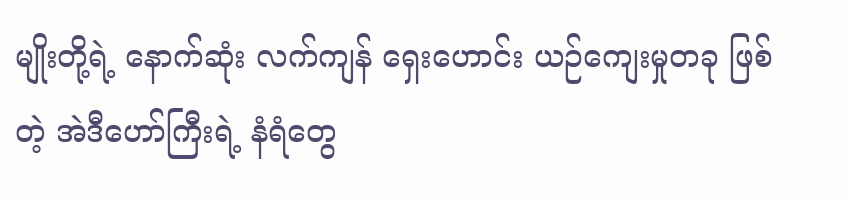မျိုးတို့ရဲ့ နောက်ဆုံး လက်ကျန် ရှေးဟောင်း ယဉ်ကျေးမှုတခု ဖြစ်တဲ့ အဲဒီဟော်ကြီးရဲ့ နံရံတွေ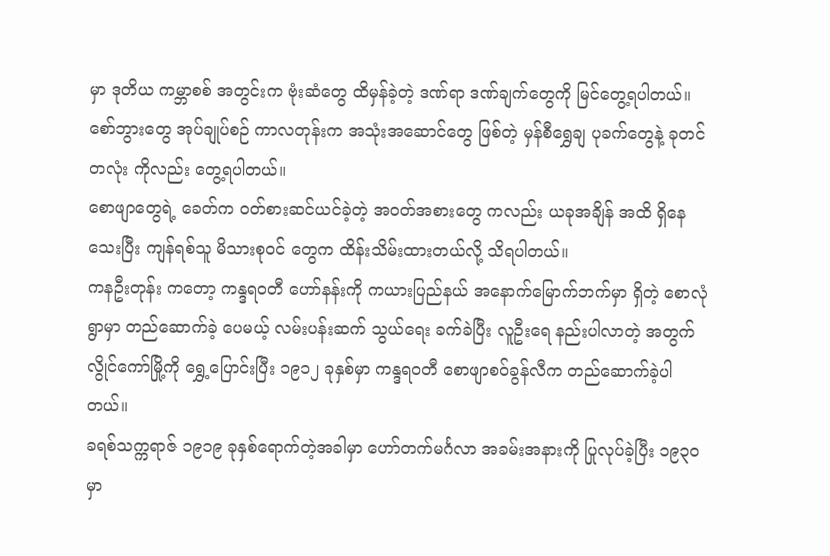မှာ ဒုတိယ ကမ္ဘာစစ် အတွင်းက ဗုံးဆံတွေ ထိမှန်ခဲ့တဲ့ ဒဏ်ရာ ဒဏ်ချက်တွေကို မြင်တွေ့ရပါတယ်။
စော်ဘွားတွေ အုပ်ချုပ်စဉ် ကာလတုန်းက အသုံးအဆောင်တွေ ဖြစ်တဲ့ မှန်စီရွှေချ ပုခက်တွေနဲ့ ခုတင်တလုံး ကိုလည်း တွေ့ရပါတယ်။
စောဖျာတွေရဲ့ ခေတ်က ဝတ်စားဆင်ယင်ခဲ့တဲ့ အဝတ်အစားတွေ ကလည်း ယခုအချိန် အထိ ရှိနေသေးပြီး ကျန်ရစ်သူ မိသားစုဝင် တွေက ထိန်းသိမ်းထားတယ်လို့ သိရပါတယ်။
ကနဦးတုန်း ကတော့ ကန္ဒရဝတီ ဟော်နန်းကို ကယားပြည်နယ် အနောက်မြောက်ဘက်မှာ ရှိတဲ့ စောလုံ ရွာမှာ တည်ဆောက်ခဲ့ ပေမယ့် လမ်းပန်းဆက် သွယ်ရေး ခက်ခဲပြီး လူဦးရေ နည်းပါလာတဲ့ အတွက် လွိုင်ကော်မြို့ကို ရွှေ့ပြောင်းပြီး ၁၉၁၂ ခုနှစ်မှာ ကန္ဒရဝတီ စောဖျာစဝ်ခွန်လီက တည်ဆောက်ခဲ့ပါတယ်။
ခရစ်သက္ကရာဇ် ၁၉၁၉ ခုနှစ်ရောက်တဲ့အခါမှာ ဟော်တက်မင်္ဂလာ အခမ်းအနားကို ပြုလုပ်ခဲ့ပြီး ၁၉၃၀ မှာ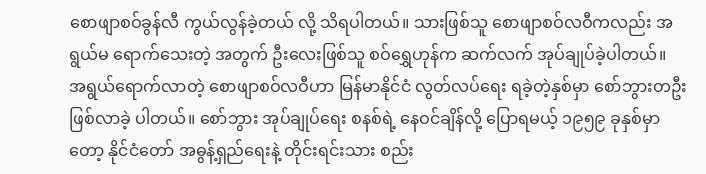စောဖျာစဝ်ခွန်လီ ကွယ်လွန်ခဲ့တယ် လို့ သိရပါတယ်။ သားဖြစ်သူ စောဖျာစဝ်လဝီကလည်း အရွယ်မ ရောက်သေးတဲ့ အတွက် ဦးလေးဖြစ်သူ စဝ်ရွှေဟုန်က ဆက်လက် အုပ်ချုပ်ခဲ့ပါတယ်။
အရွယ်ရောက်လာတဲ့ စောဖျာစဝ်လဝီဟာ မြန်မာနိုင်ငံ လွတ်လပ်ရေး ရခဲ့တဲ့နှစ်မှာ စော်ဘွားတဦး ဖြစ်လာခဲ့ ပါတယ်။ စော်ဘွား အုပ်ချုပ်ရေး စနစ်ရဲ့ နေဝင်ချိန်လို့ ပြောရမယ့် ၁၉၅၉ ခုနှစ်မှာတော့ နိုင်ငံတော် အဓွန့်ရှည်ရေးနဲ့ တိုင်းရင်းသား စည်း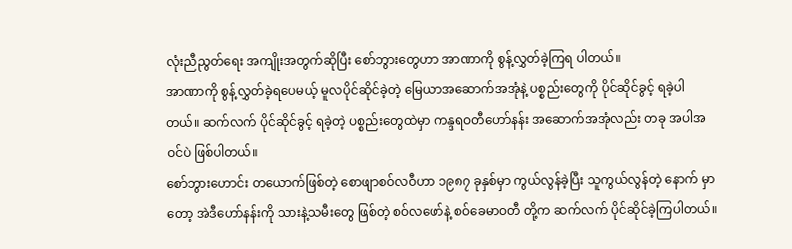လုံးညီညွတ်ရေး အကျိုးအတွက်ဆိုပြီး စော်ဘွားတွေဟာ အာဏာကို စွန့်လွှတ်ခဲ့ကြရ ပါတယ်။
အာဏာကို စွန့်လွှတ်ခဲ့ရပေမယ့် မူလပိုင်ဆိုင်ခဲ့တဲ့ မြေယာအဆောက်အအုံနဲ့ ပစ္စည်းတွေကို ပိုင်ဆိုင်ခွင့် ရခဲ့ပါတယ်။ ဆက်လက် ပိုင်ဆိုင်ခွင့် ရခဲ့တဲ့ ပစ္စည်းတွေထဲမှာ ကန္ဒရဝတီဟော်နန်း အဆောက်အအုံလည်း တခု အပါအဝင်ပဲ ဖြစ်ပါတယ်။
စော်ဘွားဟောင်း တယောက်ဖြစ်တဲ့ စောဖျာစဝ်လဝီဟာ ၁၉၈၇ ခုနှစ်မှာ ကွယ်လွန်ခဲ့ပြီး သူကွယ်လွန်တဲ့ နောက် မှာတော့ အဲဒီဟော်နန်းကို သားနဲ့သမီးတွေ ဖြစ်တဲ့ စဝ်လဖော်နဲ့ စဝ်ခေမာဝတီ တို့က ဆက်လက် ပိုင်ဆိုင်ခဲ့ကြပါတယ်။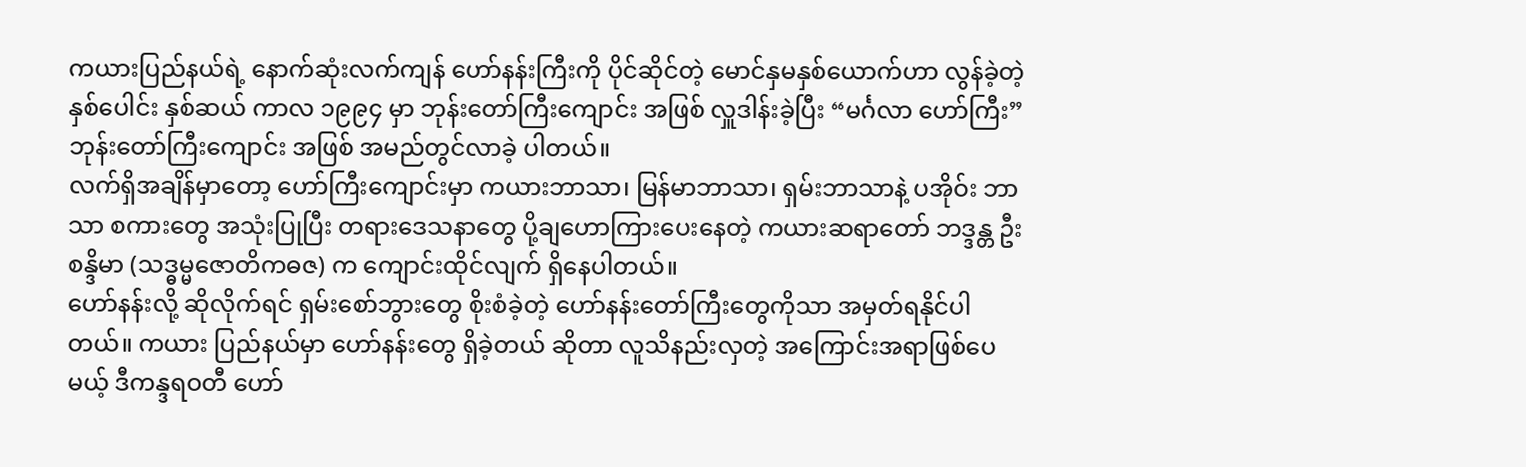ကယားပြည်နယ်ရဲ့ နောက်ဆုံးလက်ကျန် ဟော်နန်းကြီးကို ပိုင်ဆိုင်တဲ့ မောင်နှမနှစ်ယောက်ဟာ လွန်ခဲ့တဲ့
နှစ်ပေါင်း နှစ်ဆယ် ကာလ ၁၉၉၄ မှာ ဘုန်းတော်ကြီးကျောင်း အဖြစ် လှူဒါန်းခဲ့ပြီး “မင်္ဂလာ ဟော်ကြီး” ဘုန်းတော်ကြီးကျောင်း အဖြစ် အမည်တွင်လာခဲ့ ပါတယ်။
လက်ရှိအချိန်မှာတော့ ဟော်ကြီးကျောင်းမှာ ကယားဘာသာ၊ မြန်မာဘာသာ၊ ရှမ်းဘာသာနဲ့ ပအိုဝ်း ဘာသာ စကားတွေ အသုံးပြုပြီး တရားဒေသနာတွေ ပို့ချဟောကြားပေးနေတဲ့ ကယားဆရာတော် ဘဒ္ဒန္တ ဦးစန္ဒိမာ (သဒ္ဓမ္မဇောတိကဓဇ) က ကျောင်းထိုင်လျက် ရှိနေပါတယ်။
ဟော်နန်းလို့ ဆိုလိုက်ရင် ရှမ်းစော်ဘွားတွေ စိုးစံခဲ့တဲ့ ဟော်နန်းတော်ကြီးတွေကိုသာ အမှတ်ရနိုင်ပါတယ်။ ကယား ပြည်နယ်မှာ ဟော်နန်းတွေ ရှိခဲ့တယ် ဆိုတာ လူသိနည်းလှတဲ့ အကြောင်းအရာဖြစ်ပေမယ့် ဒီကန္ဒရဝတီ ဟော်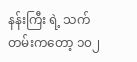နန်းကြီး ရဲ့ သက်တမ်းကတော့ ၁၀၂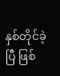နှစ်တိုင်ခဲ့ပြီ ဖြစ်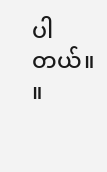ပါတယ်။ ။